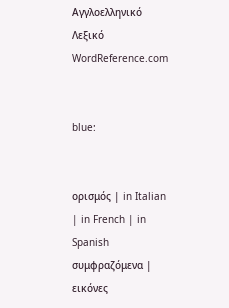Αγγλοελληνικό Λεξικό WordReference.com


blue:


ορισμός | in Italian | in French | in Spanish
συμφραζόμενα | εικόνες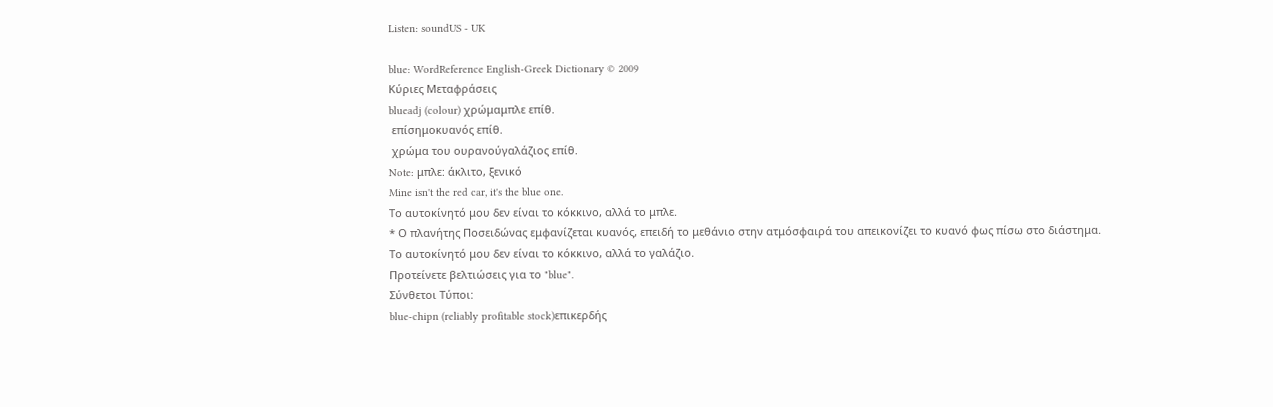Listen: soundUS - UK

blue: WordReference English-Greek Dictionary © 2009
Κύριες Μεταφράσεις
blueadj (colour) χρώμαμπλε επίθ.
 επίσημοκυανός επίθ.
 χρώμα του ουρανούγαλάζιος επίθ.
Note: μπλε: άκλιτο, ξενικό
Mine isn't the red car, it's the blue one.
Το αυτοκίνητό μου δεν είναι το κόκκινο, αλλά το μπλε.
* Ο πλανήτης Ποσειδώνας εμφανίζεται κυανός, επειδή το μεθάνιο στην ατμόσφαιρά του απεικονίζει το κυανό φως πίσω στο διάστημα.
Το αυτοκίνητό μου δεν είναι το κόκκινο, αλλά το γαλάζιο.
Προτείνετε βελτιώσεις για το "blue".
Σύνθετοι Τύποι:
blue-chipn (reliably profitable stock)επικερδής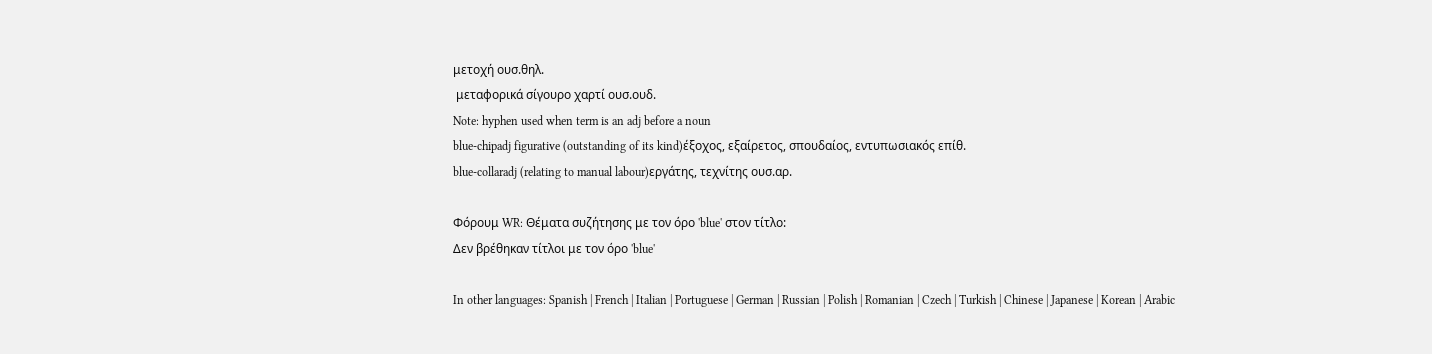μετοχή ουσ.θηλ.
 μεταφορικά σίγουρο χαρτί ουσ.ουδ.
Note: hyphen used when term is an adj before a noun
blue-chipadj figurative (outstanding of its kind)έξοχος, εξαίρετος, σπουδαίος, εντυπωσιακός επίθ.
blue-collaradj (relating to manual labour)εργάτης, τεχνίτης ουσ.αρ.

Φόρουμ WR: Θέματα συζήτησης με τον όρο 'blue' στον τίτλο:
Δεν βρέθηκαν τίτλοι με τον όρο 'blue'

In other languages: Spanish | French | Italian | Portuguese | German | Russian | Polish | Romanian | Czech | Turkish | Chinese | Japanese | Korean | Arabic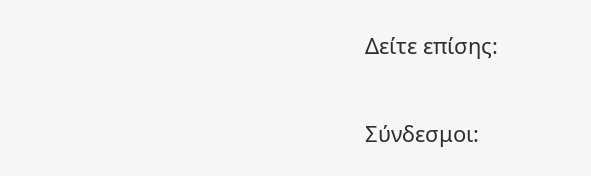Δείτε επίσης:

Σύνδεσμοι: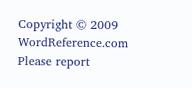Copyright © 2009 WordReference.com
Please report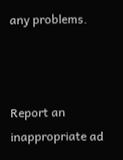any problems.



Report an inappropriate ad